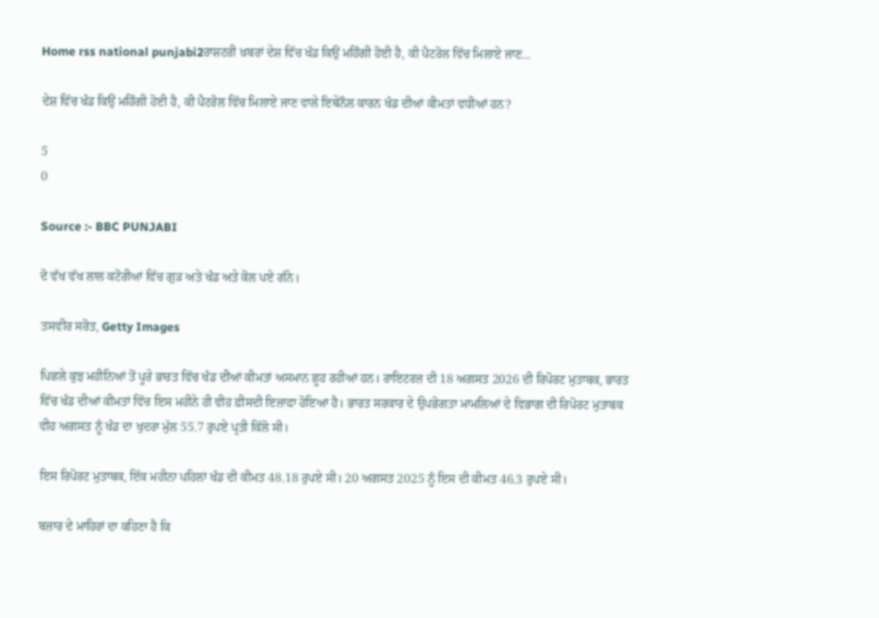Home rss national punjabi2ਰਾਸ਼ਟਰੀ ਖ਼ਬਰਾਂ ਦੇਸ਼ ਵਿੱਚ ਖੰਡ ਕਿਉਂ ਮਹਿੰਗੀ ਹੋਈ ਹੈ, ਕੀ ਪੈਟਰੋਲ ਵਿੱਚ ਮਿਲਾਏ ਜਾਣ...

ਦੇਸ਼ ਵਿੱਚ ਖੰਡ ਕਿਉਂ ਮਹਿੰਗੀ ਹੋਈ ਹੈ, ਕੀ ਪੈਟਰੋਲ ਵਿੱਚ ਮਿਲਾਏ ਜਾਣ ਵਾਲੇ ਇਥੇਨੌਲ ਕਾਰਨ ਖੰਡ ਦੀਆਂ ਕੀਮਤਾਂ ਵਧੀਆਂ ਹਨ?

5
0

Source :- BBC PUNJABI

ਦੋ ਵੱਖ ਵੱਖ ਲਾਲ ਕਟੋਰੀਆਂ ਵਿੱਚ ਗੁੜ ਅਤੇ ਖੰਡ ਅਤੇ ਕੋਲ ਪਏ ਗੰਨੇ।

ਤਸਵੀਰ ਸਰੋਤ, Getty Images

ਪਿਛਲੇ ਕੁਝ ਮਹੀਨਿਆਂ ਤੋਂ ਪੂਰੇ ਭਾਰਤ ਵਿੱਚ ਖੰਡ ਦੀਆਂ ਕੀਮਤਾਂ ਅਸਮਾਨ ਛੂਹ ਰਹੀਆਂ ਹਨ। ਰਾਇਟਰਜ਼ ਦੀ 18 ਅਗਸਤ 2026 ਦੀ ਰਿਪੋਰਟ ਮੁਤਾਬਕ, ਭਾਰਤ ਵਿੱਚ ਖੰਡ ਦੀਆਂ ਕੀਮਤਾਂ ਵਿੱਚ ਇਸ ਮਹੀਨੇ ਹੀ ਵੀਹ ਫ਼ੀਸਦੀ ਇਜ਼ਾਫ਼ਾ ਹੋਇਆ ਹੈ। ਭਾਰਤ ਸਰਕਾਰ ਦੇ ਉਪਭੋਗਤਾ ਮਾਮਲਿਆਂ ਦੇ ਵਿਭਾਗ ਦੀ ਰਿਪੋਰਟ ਮੁਤਾਬਕ ਵੀਹ ਅਗਸਤ ਨੂੰ ਖੰਡ ਦਾ ਖੁਦਰਾ ਮੁੱਲ 55.7 ਰੁਪਏ ਪ੍ਰਤੀ ਕਿੱਲੋ ਸੀ।

ਇਸ ਰਿਪੋਰਟ ਮੁਤਾਬਕ, ਇੱਕ ਮਹੀਨਾ ਪਹਿਲਾਂ ਖੰਡ ਦੀ ਕੀਮਤ 48.18 ਰੁਪਏ ਸੀ। 20 ਅਗਸਤ 2025 ਨੂੰ ਇਸ ਦੀ ਕੀਮਤ 46.3 ਰੁਪਏ ਸੀ।

ਬਜ਼ਾਰ ਦੇ ਮਾਹਿਰਾਂ ਦਾ ਕਹਿਣਾ ਹੈ ਕਿ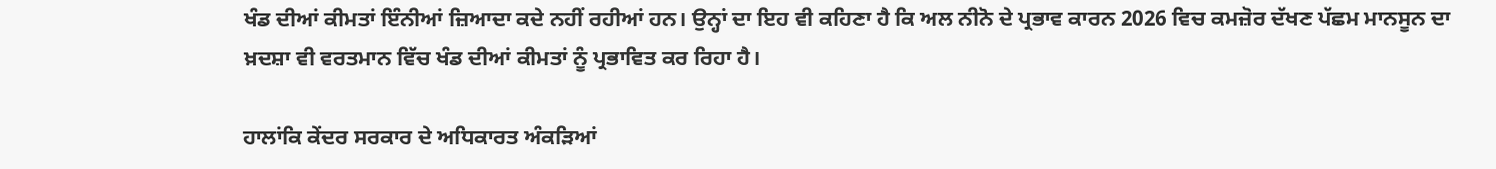ਖੰਡ ਦੀਆਂ ਕੀਮਤਾਂ ਇੰਨੀਆਂ ਜ਼ਿਆਦਾ ਕਦੇ ਨਹੀਂ ਰਹੀਆਂ ਹਨ। ਉਨ੍ਹਾਂ ਦਾ ਇਹ ਵੀ ਕਹਿਣਾ ਹੈ ਕਿ ਅਲ ਨੀਨੋ ਦੇ ਪ੍ਰਭਾਵ ਕਾਰਨ 2026 ਵਿਚ ਕਮਜ਼ੋਰ ਦੱਖਣ ਪੱਛਮ ਮਾਨਸੂਨ ਦਾ ਖ਼ਦਸ਼ਾ ਵੀ ਵਰਤਮਾਨ ਵਿੱਚ ਖੰਡ ਦੀਆਂ ਕੀਮਤਾਂ ਨੂੰ ਪ੍ਰਭਾਵਿਤ ਕਰ ਰਿਹਾ ਹੈ।

ਹਾਲਾਂਕਿ ਕੇਂਦਰ ਸਰਕਾਰ ਦੇ ਅਧਿਕਾਰਤ ਅੰਕੜਿਆਂ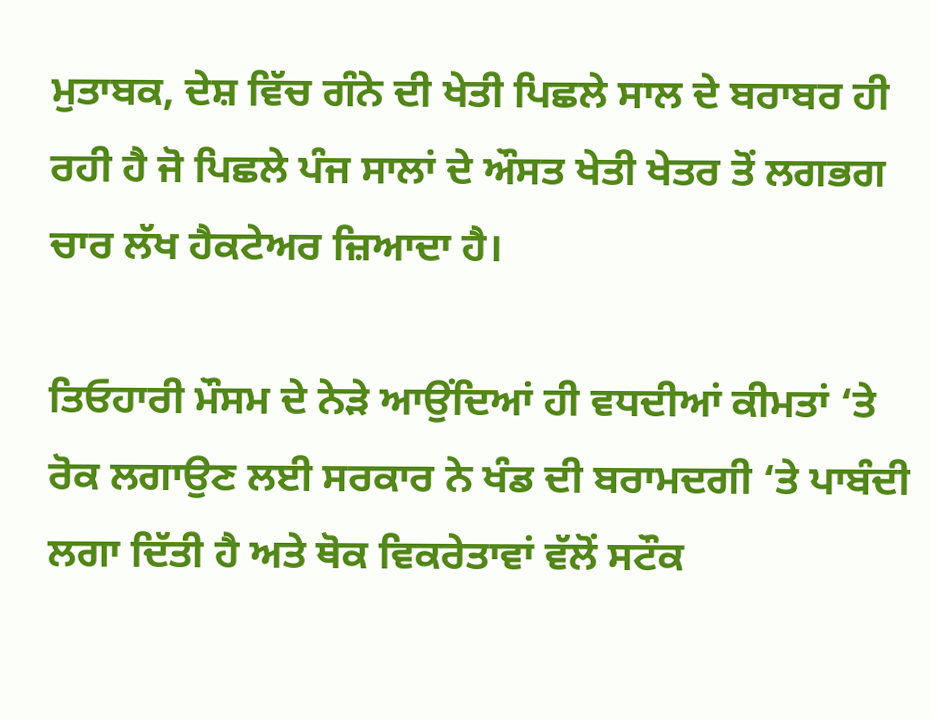ਮੁਤਾਬਕ, ਦੇਸ਼ ਵਿੱਚ ਗੰਨੇ ਦੀ ਖੇਤੀ ਪਿਛਲੇ ਸਾਲ ਦੇ ਬਰਾਬਰ ਹੀ ਰਹੀ ਹੈ ਜੋ ਪਿਛਲੇ ਪੰਜ ਸਾਲਾਂ ਦੇ ਔਸਤ ਖੇਤੀ ਖੇਤਰ ਤੋਂ ਲਗਭਗ ਚਾਰ ਲੱਖ ਹੈਕਟੇਅਰ ਜ਼ਿਆਦਾ ਹੈ।

ਤਿਓਹਾਰੀ ਮੌਸਮ ਦੇ ਨੇੜੇ ਆਉਂਦਿਆਂ ਹੀ ਵਧਦੀਆਂ ਕੀਮਤਾਂ ‘ਤੇ ਰੋਕ ਲਗਾਉਣ ਲਈ ਸਰਕਾਰ ਨੇ ਖੰਡ ਦੀ ਬਰਾਮਦਗੀ ‘ਤੇ ਪਾਬੰਦੀ ਲਗਾ ਦਿੱਤੀ ਹੈ ਅਤੇ ਥੋਕ ਵਿਕਰੇਤਾਵਾਂ ਵੱਲੋਂ ਸਟੌਕ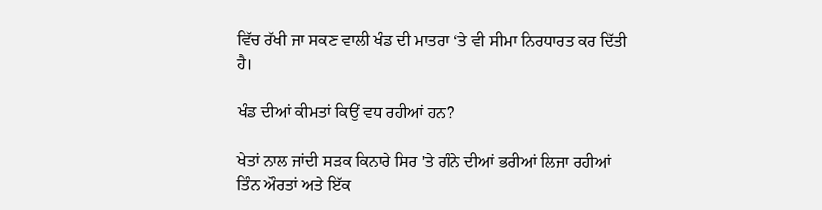ਵਿੱਚ ਰੱਖੀ ਜਾ ਸਕਣ ਵਾਲੀ ਖੰਡ ਦੀ ਮਾਤਰਾ ‘ਤੇ ਵੀ ਸੀਮਾ ਨਿਰਧਾਰਤ ਕਰ ਦਿੱਤੀ ਹੈ।

ਖੰਡ ਦੀਆਂ ਕੀਮਤਾਂ ਕਿਉਂ ਵਧ ਰਹੀਆਂ ਹਨ?

ਖੇਤਾਂ ਨਾਲ ਜਾਂਦੀ ਸੜਕ ਕਿਨਾਰੇ ਸਿਰ 'ਤੇ ਗੰਨੇ ਦੀਆਂ ਭਰੀਆਂ ਲਿਜਾ ਰਹੀਆਂ ਤਿੰਨ ਔਰਤਾਂ ਅਤੇ ਇੱਕ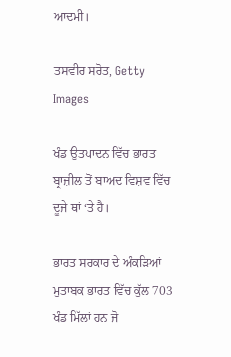ਆਦਮੀ।

ਤਸਵੀਰ ਸਰੋਤ, Getty Images

ਖੰਡ ਉਤਪਾਦਨ ਵਿੱਚ ਭਾਰਤ ਬ੍ਰਾਜ਼ੀਲ ਤੋਂ ਬਾਅਦ ਵਿਸ਼ਵ ਵਿੱਚ ਦੂਜੇ ਥਾਂ ‘ਤੇ ਹੈ।

ਭਾਰਤ ਸਰਕਾਰ ਦੇ ਅੰਕੜਿਆਂ ਮੁਤਾਬਕ ਭਾਰਤ ਵਿੱਚ ਕੁੱਲ 703 ਖੰਡ ਮਿੱਲਾਂ ਹਨ ਜੋ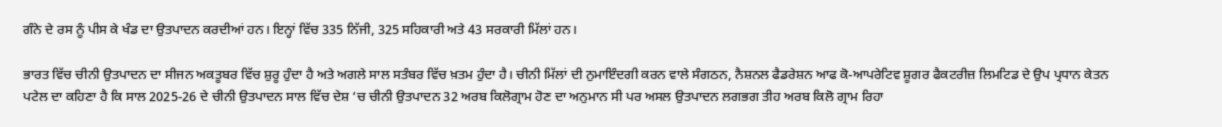ਗੰਨੇ ਦੇ ਰਸ ਨੂੰ ਪੀਸ ਕੇ ਖੰਡ ਦਾ ਉਤਪਾਦਨ ਕਰਦੀਆਂ ਹਨ। ਇਨ੍ਹਾਂ ਵਿੱਚ 335 ਨਿੱਜੀ, 325 ਸਹਿਕਾਰੀ ਅਤੇ 43 ਸਰਕਾਰੀ ਮਿੱਲਾਂ ਹਨ।

ਭਾਰਤ ਵਿੱਚ ਚੀਨੀ ਉਤਪਾਦਨ ਦਾ ਸੀਜਨ ਅਕਤੂਬਰ ਵਿੱਚ ਸ਼ੁਰੂ ਹੁੰਦਾ ਹੈ ਅਤੇ ਅਗਲੇ ਸਾਲ ਸਤੰਬਰ ਵਿੱਚ ਖ਼ਤਮ ਹੁੰਦਾ ਹੈ। ਚੀਨੀ ਮਿੱਲਾਂ ਦੀ ਨੁਮਾਇੰਦਗੀ ਕਰਨ ਵਾਲੇ ਸੰਗਠਨ, ਨੈਸ਼ਨਲ ਫੈਡਰੇਸ਼ਨ ਆਫ ਕੋ-ਆਪਰੇਟਿਵ ਸ਼ੂਗਰ ਫੈਕਟਰੀਜ਼ ਲਿਮਟਿਡ ਦੇ ਉਪ ਪ੍ਰਧਾਨ ਕੇਤਨ ਪਟੇਲ ਦਾ ਕਹਿਣਾ ਹੈ ਕਿ ਸਾਲ 2025-26 ਦੇ ਚੀਨੀ ਉਤਪਾਦਨ ਸਾਲ ਵਿੱਚ ਦੇਸ਼ ‘ਚ ਚੀਨੀ ਉਤਪਾਦਨ 32 ਅਰਬ ਕਿਲੋਗ੍ਰਾਮ ਹੋਣ ਦਾ ਅਨੁਮਾਨ ਸੀ ਪਰ ਅਸਲ ਉਤਪਾਦਨ ਲਗਭਗ ਤੀਹ ਅਰਬ ਕਿਲੋ ਗ੍ਰਾਮ ਰਿਹਾ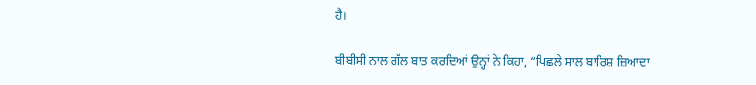ਹੈ।

ਬੀਬੀਸੀ ਨਾਲ ਗੱਲ ਬਾਤ ਕਰਦਿਆਂ ਉਨ੍ਹਾਂ ਨੇ ਕਿਹਾ, “ਪਿਛਲੇ ਸਾਲ ਬਾਰਿਸ਼ ਜ਼ਿਆਦਾ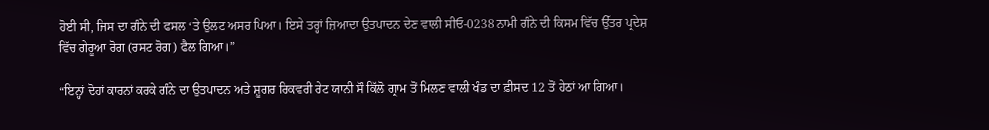ਹੋਈ ਸੀ, ਜਿਸ ਦਾ ਗੰਨੇ ਦੀ ਫਸਲ ‘ਤੇ ਉਲਟ ਅਸਰ ਪਿਆ। ਇਸੇ ਤਰ੍ਹਾਂ ਜ਼ਿਆਦਾ ਉਤਪਾਦਨ ਦੇਣ ਵਾਲੀ ਸੀਓ-0238 ਨਾਮੀ ਗੰਨੇ ਦੀ ਕਿਸਮ ਵਿੱਚ ਉੱਤਰ ਪ੍ਰਦੇਸ਼ ਵਿੱਚ ਗੇਰੂਆ ਰੋਗ (ਰਸਟ ਰੋਗ) ਫੈਲ ਗਿਆ।”

“ਇਨ੍ਹਾਂ ਦੋਹਾਂ ਕਾਰਨਾਂ ਕਰਕੇ ਗੰਨੇ ਦਾ ਉਤਪਾਦਨ ਅਤੇ ਸ਼ੂਗਰ ਰਿਕਵਰੀ ਰੇਟ ਯਾਨੀ ਸੌ ਕਿੱਲੋ ਗ੍ਰਾਮ ਤੋਂ ਮਿਲਣ ਵਾਲੀ ਖੰਡ ਦਾ ਫ਼ੀਸਦ 12 ਤੋਂ ਹੇਠਾਂ ਆ ਗਿਆ।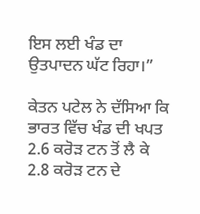ਇਸ ਲਈ ਖੰਡ ਦਾ ਉਤਪਾਦਨ ਘੱਟ ਰਿਹਾ।”

ਕੇਤਨ ਪਟੇਲ ਨੇ ਦੱਸਿਆ ਕਿ ਭਾਰਤ ਵਿੱਚ ਖੰਡ ਦੀ ਖਪਤ 2.6 ਕਰੋੜ ਟਨ ਤੋਂ ਲੈ ਕੇ 2.8 ਕਰੋੜ ਟਨ ਦੇ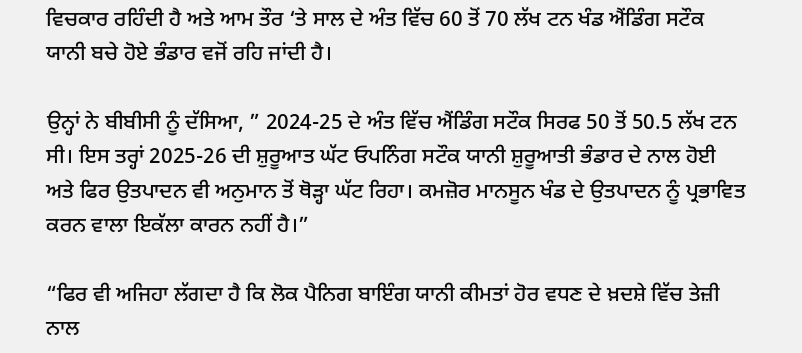ਵਿਚਕਾਰ ਰਹਿੰਦੀ ਹੈ ਅਤੇ ਆਮ ਤੌਰ ‘ਤੇ ਸਾਲ ਦੇ ਅੰਤ ਵਿੱਚ 60 ਤੋਂ 70 ਲੱਖ ਟਨ ਖੰਡ ਐਂਡਿੰਗ ਸਟੌਕ ਯਾਨੀ ਬਚੇ ਹੋਏ ਭੰਡਾਰ ਵਜੋਂ ਰਹਿ ਜਾਂਦੀ ਹੈ।

ਉਨ੍ਹਾਂ ਨੇ ਬੀਬੀਸੀ ਨੂੰ ਦੱਸਿਆ, ” 2024-25 ਦੇ ਅੰਤ ਵਿੱਚ ਐਂਡਿੰਗ ਸਟੌਕ ਸਿਰਫ 50 ਤੋਂ 50.5 ਲੱਖ ਟਨ ਸੀ। ਇਸ ਤਰ੍ਹਾਂ 2025-26 ਦੀ ਸ਼ੁਰੂਆਤ ਘੱਟ ਓਪਨਿੰਗ ਸਟੌਕ ਯਾਨੀ ਸ਼ੁਰੂਆਤੀ ਭੰਡਾਰ ਦੇ ਨਾਲ ਹੋਈ ਅਤੇ ਫਿਰ ਉਤਪਾਦਨ ਵੀ ਅਨੁਮਾਨ ਤੋਂ ਥੋੜ੍ਹਾ ਘੱਟ ਰਿਹਾ। ਕਮਜ਼ੋਰ ਮਾਨਸੂਨ ਖੰਡ ਦੇ ਉਤਪਾਦਨ ਨੂੰ ਪ੍ਰਭਾਵਿਤ ਕਰਨ ਵਾਲਾ ਇਕੱਲਾ ਕਾਰਨ ਨਹੀਂ ਹੈ।”

“ਫਿਰ ਵੀ ਅਜਿਹਾ ਲੱਗਦਾ ਹੈ ਕਿ ਲੋਕ ਪੈਨਿਗ ਬਾਇੰਗ ਯਾਨੀ ਕੀਮਤਾਂ ਹੋਰ ਵਧਣ ਦੇ ਖ਼ਦਸ਼ੇ ਵਿੱਚ ਤੇਜ਼ੀ ਨਾਲ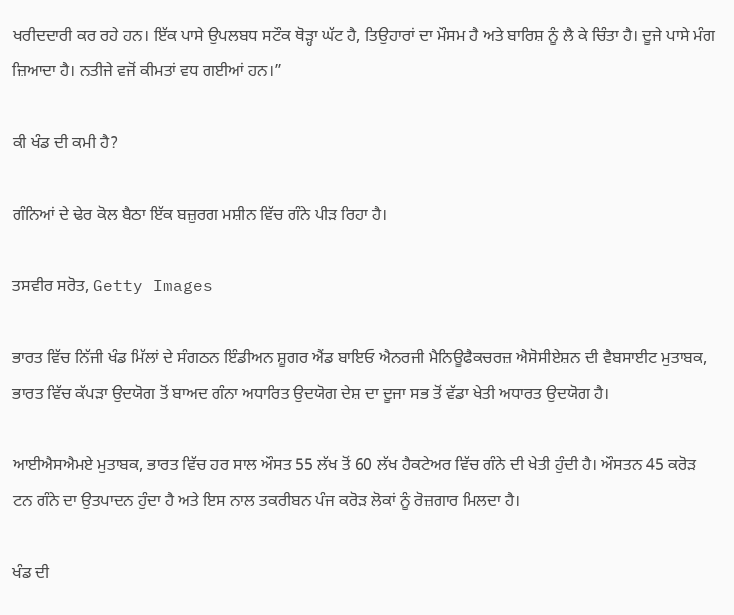ਖਰੀਦਦਾਰੀ ਕਰ ਰਹੇ ਹਨ। ਇੱਕ ਪਾਸੇ ਉਪਲਬਧ ਸਟੌਕ ਥੋੜ੍ਹਾ ਘੱਟ ਹੈ, ਤਿਉਹਾਰਾਂ ਦਾ ਮੌਸਮ ਹੈ ਅਤੇ ਬਾਰਿਸ਼ ਨੂੰ ਲੈ ਕੇ ਚਿੰਤਾ ਹੈ। ਦੂਜੇ ਪਾਸੇ ਮੰਗ ਜ਼ਿਆਦਾ ਹੈ। ਨਤੀਜੇ ਵਜੋਂ ਕੀਮਤਾਂ ਵਧ ਗਈਆਂ ਹਨ।”

ਕੀ ਖੰਡ ਦੀ ਕਮੀ ਹੈ?

ਗੰਨਿਆਂ ਦੇ ਢੇਰ ਕੋਲ ਬੈਠਾ ਇੱਕ ਬਜ਼ੁਰਗ ਮਸ਼ੀਨ ਵਿੱਚ ਗੰਨੇ ਪੀੜ ਰਿਹਾ ਹੈ।

ਤਸਵੀਰ ਸਰੋਤ, Getty Images

ਭਾਰਤ ਵਿੱਚ ਨਿੱਜੀ ਖੰਡ ਮਿੱਲਾਂ ਦੇ ਸੰਗਠਨ ਇੰਡੀਅਨ ਸ਼ੂਗਰ ਐਂਡ ਬਾਇਓ ਐਨਰਜੀ ਮੈਨਿਊਫੈਕਚਰਜ਼ ਐਸੋਸੀਏਸ਼ਨ ਦੀ ਵੈਬਸਾਈਟ ਮੁਤਾਬਕ, ਭਾਰਤ ਵਿੱਚ ਕੱਪੜਾ ਉਦਯੋਗ ਤੋਂ ਬਾਅਦ ਗੰਨਾ ਅਧਾਰਿਤ ਉਦਯੋਗ ਦੇਸ਼ ਦਾ ਦੂਜਾ ਸਭ ਤੋਂ ਵੱਡਾ ਖੇਤੀ ਅਧਾਰਤ ਉਦਯੋਗ ਹੈ।

ਆਈਐਸਐਮਏ ਮੁਤਾਬਕ, ਭਾਰਤ ਵਿੱਚ ਹਰ ਸਾਲ ਔਸਤ 55 ਲੱਖ ਤੋਂ 60 ਲੱਖ ਹੈਕਟੇਅਰ ਵਿੱਚ ਗੰਨੇ ਦੀ ਖੇਤੀ ਹੁੰਦੀ ਹੈ। ਔਸਤਨ 45 ਕਰੋੜ ਟਨ ਗੰਨੇ ਦਾ ਉਤਪਾਦਨ ਹੁੰਦਾ ਹੈ ਅਤੇ ਇਸ ਨਾਲ ਤਕਰੀਬਨ ਪੰਜ ਕਰੋੜ ਲੋਕਾਂ ਨੂੰ ਰੋਜ਼ਗਾਰ ਮਿਲਦਾ ਹੈ।

ਖੰਡ ਦੀ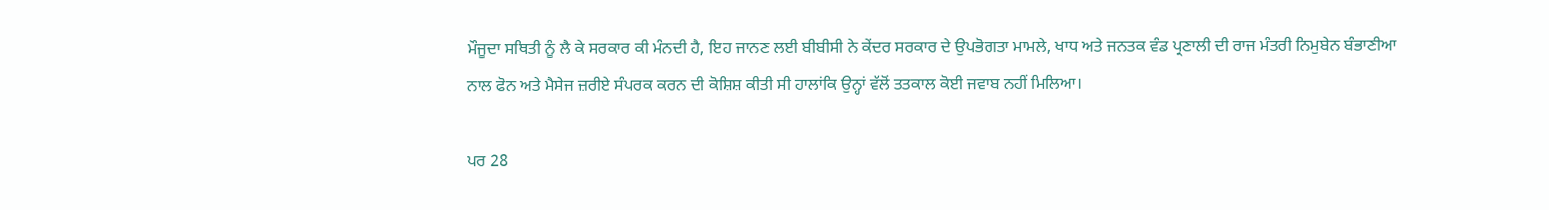ਮੌਜੂਦਾ ਸਥਿਤੀ ਨੂੰ ਲੈ ਕੇ ਸਰਕਾਰ ਕੀ ਮੰਨਦੀ ਹੈ, ਇਹ ਜਾਨਣ ਲਈ ਬੀਬੀਸੀ ਨੇ ਕੇਂਦਰ ਸਰਕਾਰ ਦੇ ਉਪਭੋਗਤਾ ਮਾਮਲੇ, ਖਾਧ ਅਤੇ ਜਨਤਕ ਵੰਡ ਪ੍ਰਣਾਲੀ ਦੀ ਰਾਜ ਮੰਤਰੀ ਨਿਮੁਬੇਨ ਬੰਭਾਣੀਆ ਨਾਲ ਫੋਨ ਅਤੇ ਮੈਸੇਜ ਜ਼ਰੀਏ ਸੰਪਰਕ ਕਰਨ ਦੀ ਕੋਸ਼ਿਸ਼ ਕੀਤੀ ਸੀ ਹਾਲਾਂਕਿ ਉਨ੍ਹਾਂ ਵੱਲੋਂ ਤਤਕਾਲ ਕੋਈ ਜਵਾਬ ਨਹੀਂ ਮਿਲਿਆ।

ਪਰ 28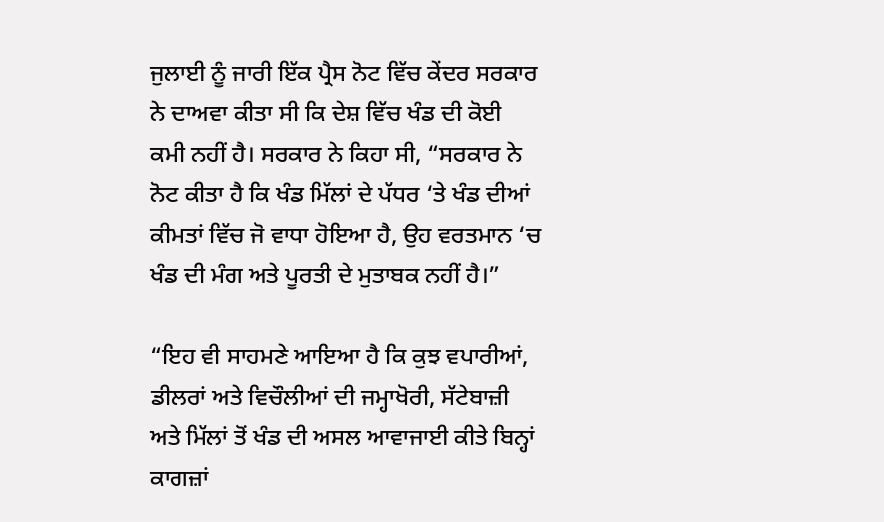ਜੁਲਾਈ ਨੂੰ ਜਾਰੀ ਇੱਕ ਪ੍ਰੈਸ ਨੋਟ ਵਿੱਚ ਕੇਂਦਰ ਸਰਕਾਰ ਨੇ ਦਾਅਵਾ ਕੀਤਾ ਸੀ ਕਿ ਦੇਸ਼ ਵਿੱਚ ਖੰਡ ਦੀ ਕੋਈ ਕਮੀ ਨਹੀਂ ਹੈ। ਸਰਕਾਰ ਨੇ ਕਿਹਾ ਸੀ, “ਸਰਕਾਰ ਨੇ ਨੋਟ ਕੀਤਾ ਹੈ ਕਿ ਖੰਡ ਮਿੱਲਾਂ ਦੇ ਪੱਧਰ ‘ਤੇ ਖੰਡ ਦੀਆਂ ਕੀਮਤਾਂ ਵਿੱਚ ਜੋ ਵਾਧਾ ਹੋਇਆ ਹੈ, ਉਹ ਵਰਤਮਾਨ ‘ਚ ਖੰਡ ਦੀ ਮੰਗ ਅਤੇ ਪੂਰਤੀ ਦੇ ਮੁਤਾਬਕ ਨਹੀਂ ਹੈ।”

“ਇਹ ਵੀ ਸਾਹਮਣੇ ਆਇਆ ਹੈ ਕਿ ਕੁਝ ਵਪਾਰੀਆਂ, ਡੀਲਰਾਂ ਅਤੇ ਵਿਚੌਲੀਆਂ ਦੀ ਜਮ੍ਹਾਖੋਰੀ, ਸੱਟੇਬਾਜ਼ੀ ਅਤੇ ਮਿੱਲਾਂ ਤੋਂ ਖੰਡ ਦੀ ਅਸਲ ਆਵਾਜਾਈ ਕੀਤੇ ਬਿਨ੍ਹਾਂ ਕਾਗਜ਼ਾਂ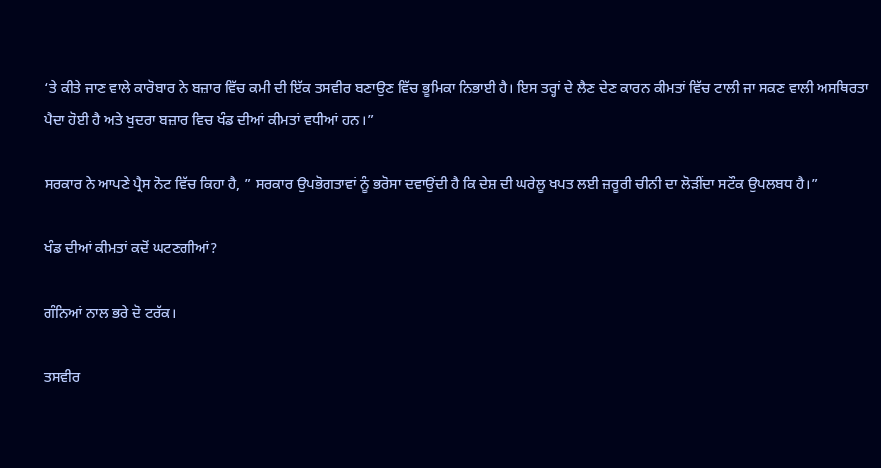‘ਤੇ ਕੀਤੇ ਜਾਣ ਵਾਲੇ ਕਾਰੋਬਾਰ ਨੇ ਬਜ਼ਾਰ ਵਿੱਚ ਕਮੀ ਦੀ ਇੱਕ ਤਸਵੀਰ ਬਣਾਉਣ ਵਿੱਚ ਭੂਮਿਕਾ ਨਿਭਾਈ ਹੈ। ਇਸ ਤਰ੍ਹਾਂ ਦੇ ਲੈਣ ਦੇਣ ਕਾਰਨ ਕੀਮਤਾਂ ਵਿੱਚ ਟਾਲੀ ਜਾ ਸਕਣ ਵਾਲੀ ਅਸਥਿਰਤਾ ਪੈਦਾ ਹੋਈ ਹੈ ਅਤੇ ਖੁਦਰਾ ਬਜ਼ਾਰ ਵਿਚ ਖੰਡ ਦੀਆਂ ਕੀਮਤਾਂ ਵਧੀਆਂ ਹਨ।”

ਸਰਕਾਰ ਨੇ ਆਪਣੇ ਪ੍ਰੈਸ ਨੋਟ ਵਿੱਚ ਕਿਹਾ ਹੈ, ” ਸਰਕਾਰ ਉਪਭੋਗਤਾਵਾਂ ਨੂੰ ਭਰੋਸਾ ਦਵਾਉਂਦੀ ਹੈ ਕਿ ਦੇਸ਼ ਦੀ ਘਰੇਲੂ ਖਪਤ ਲਈ ਜ਼ਰੂਰੀ ਚੀਨੀ ਦਾ ਲੋੜੀਂਦਾ ਸਟੌਕ ਉਪਲਬਧ ਹੈ।”

ਖੰਡ ਦੀਆਂ ਕੀਮਤਾਂ ਕਦੋਂ ਘਟਣਗੀਆਂ?

ਗੰਨਿਆਂ ਨਾਲ ਭਰੇ ਦੋ ਟਰੱਕ।

ਤਸਵੀਰ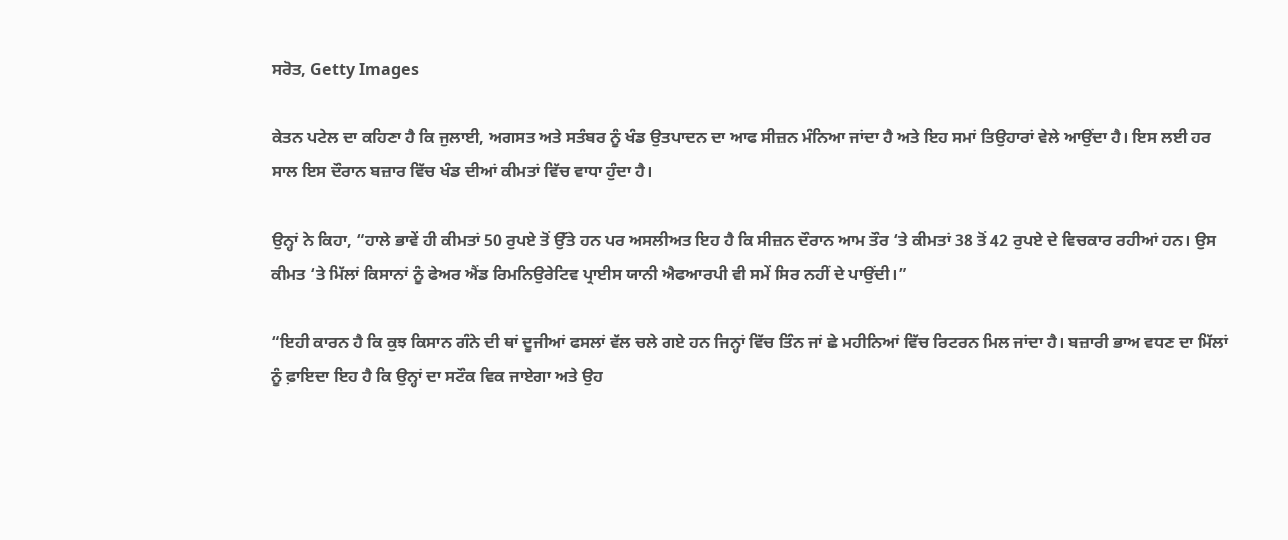ਸਰੋਤ, Getty Images

ਕੇਤਨ ਪਟੇਲ ਦਾ ਕਹਿਣਾ ਹੈ ਕਿ ਜੁਲਾਈ, ਅਗਸਤ ਅਤੇ ਸਤੰਬਰ ਨੂੰ ਖੰਡ ਉਤਪਾਦਨ ਦਾ ਆਫ ਸੀਜ਼ਨ ਮੰਨਿਆ ਜਾਂਦਾ ਹੈ ਅਤੇ ਇਹ ਸਮਾਂ ਤਿਉਹਾਰਾਂ ਵੇਲੇ ਆਉਂਦਾ ਹੈ। ਇਸ ਲਈ ਹਰ ਸਾਲ ਇਸ ਦੌਰਾਨ ਬਜ਼ਾਰ ਵਿੱਚ ਖੰਡ ਦੀਆਂ ਕੀਮਤਾਂ ਵਿੱਚ ਵਾਧਾ ਹੁੰਦਾ ਹੈ।

ਉਨ੍ਹਾਂ ਨੇ ਕਿਹਾ, “ਹਾਲੇ ਭਾਵੇਂ ਹੀ ਕੀਮਤਾਂ 50 ਰੁਪਏ ਤੋਂ ਉੱਤੇ ਹਨ ਪਰ ਅਸਲੀਅਤ ਇਹ ਹੈ ਕਿ ਸੀਜ਼ਨ ਦੌਰਾਨ ਆਮ ਤੌਰ ‘ਤੇ ਕੀਮਤਾਂ 38 ਤੋਂ 42 ਰੁਪਏ ਦੇ ਵਿਚਕਾਰ ਰਹੀਆਂ ਹਨ। ਉਸ ਕੀਮਤ ‘ਤੇ ਮਿੱਲਾਂ ਕਿਸਾਨਾਂ ਨੂੰ ਫੇਅਰ ਐਂਡ ਰਿਮਨਿਉਰੇਟਿਵ ਪ੍ਰਾਈਸ ਯਾਨੀ ਐਫਆਰਪੀ ਵੀ ਸਮੇਂ ਸਿਰ ਨਹੀਂ ਦੇ ਪਾਉਂਦੀ।”

“ਇਹੀ ਕਾਰਨ ਹੈ ਕਿ ਕੁਝ ਕਿਸਾਨ ਗੰਨੇ ਦੀ ਥਾਂ ਦੂਜੀਆਂ ਫਸਲਾਂ ਵੱਲ ਚਲੇ ਗਏ ਹਨ ਜਿਨ੍ਹਾਂ ਵਿੱਚ ਤਿੰਨ ਜਾਂ ਛੇ ਮਹੀਨਿਆਂ ਵਿੱਚ ਰਿਟਰਨ ਮਿਲ ਜਾਂਦਾ ਹੈ। ਬਜ਼ਾਰੀ ਭਾਅ ਵਧਣ ਦਾ ਮਿੱਲਾਂ ਨੂੰ ਫ਼ਾਇਦਾ ਇਹ ਹੈ ਕਿ ਉਨ੍ਹਾਂ ਦਾ ਸਟੌਕ ਵਿਕ ਜਾਏਗਾ ਅਤੇ ਉਹ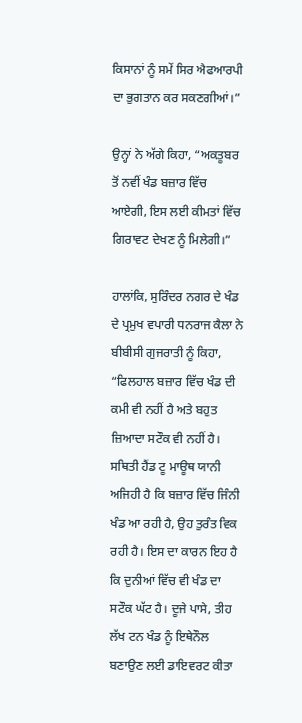ਕਿਸਾਨਾਂ ਨੂੰ ਸਮੇਂ ਸਿਰ ਐਫਆਰਪੀ ਦਾ ਭੁਗਤਾਨ ਕਰ ਸਕਣਗੀਆਂ।”

ਉਨ੍ਹਾਂ ਨੇ ਅੱਗੇ ਕਿਹਾ, “ਅਕਤੂਬਰ ਤੋਂ ਨਵੀਂ ਖੰਡ ਬਜ਼ਾਰ ਵਿੱਚ ਆਏਗੀ, ਇਸ ਲਈ ਕੀਮਤਾਂ ਵਿੱਚ ਗਿਰਾਵਟ ਦੇਖਣ ਨੂੰ ਮਿਲੇਗੀ।”

ਹਾਲਾਂਕਿ, ਸੁਰਿੰਦਰ ਨਗਰ ਦੇ ਖੰਡ ਦੇ ਪ੍ਰਮੁਖ ਵਪਾਰੀ ਧਨਰਾਜ ਕੈਲਾ ਨੇ ਬੀਬੀਸੀ ਗੁਜਰਾਤੀ ਨੂੰ ਕਿਹਾ, “ਫਿਲਹਾਲ ਬਜ਼ਾਰ ਵਿੱਚ ਖੰਡ ਦੀ ਕਮੀ ਵੀ ਨਹੀਂ ਹੈ ਅਤੇ ਬਹੁਤ ਜ਼ਿਆਦਾ ਸਟੌਕ ਵੀ ਨਹੀਂ ਹੈ। ਸਥਿਤੀ ਹੈਂਡ ਟੂ ਮਾਊਥ ਯਾਨੀ ਅਜਿਹੀ ਹੈ ਕਿ ਬਜ਼ਾਰ ਵਿੱਚ ਜਿੰਨੀ ਖੰਡ ਆ ਰਹੀ ਹੈ, ਉਹ ਤੁਰੰਤ ਵਿਕ ਰਹੀ ਹੈ। ਇਸ ਦਾ ਕਾਰਨ ਇਹ ਹੈ ਕਿ ਦੁਨੀਆਂ ਵਿੱਚ ਵੀ ਖੰਡ ਦਾ ਸਟੌਕ ਘੱਟ ਹੈ। ਦੂਜੇ ਪਾਸੇ, ਤੀਹ ਲੱਖ ਟਨ ਖੰਡ ਨੂੰ ਇਥੇਨੌਲ ਬਣਾਉਣ ਲਈ ਡਾਇਵਰਟ ਕੀਤਾ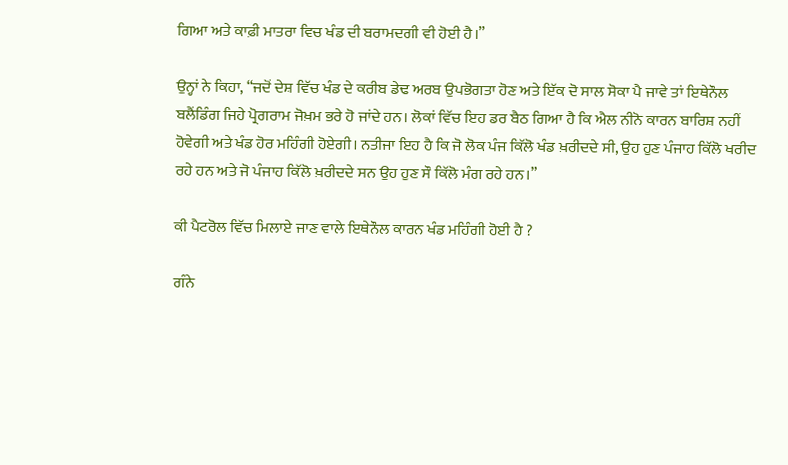ਗਿਆ ਅਤੇ ਕਾਫ਼ੀ ਮਾਤਰਾ ਵਿਚ ਖੰਡ ਦੀ ਬਰਾਮਦਗੀ ਵੀ ਹੋਈ ਹੈ।”

ਉਨ੍ਹਾਂ ਨੇ ਕਿਹਾ, “ਜਦੋਂ ਦੇਸ਼ ਵਿੱਚ ਖੰਡ ਦੇ ਕਰੀਬ ਡੇਢ ਅਰਬ ਉਪਭੋਗਤਾ ਹੋਣ ਅਤੇ ਇੱਕ ਦੋ ਸਾਲ ਸੋਕਾ ਪੈ ਜਾਵੇ ਤਾਂ ਇਥੇਨੌਲ ਬਲੈਂਡਿੰਗ ਜਿਹੇ ਪ੍ਰੋਗਰਾਮ ਜੋਖ਼ਮ ਭਰੇ ਹੋ ਜਾਂਦੇ ਹਨ। ਲੋਕਾਂ ਵਿੱਚ ਇਹ ਡਰ ਬੈਠ ਗਿਆ ਹੈ ਕਿ ਐਲ ਨੀਨੋ ਕਾਰਨ ਬਾਰਿਸ਼ ਨਹੀਂ ਹੋਵੇਗੀ ਅਤੇ ਖੰਡ ਹੋਰ ਮਹਿੰਗੀ ਹੋਏਗੀ। ਨਤੀਜਾ ਇਹ ਹੈ ਕਿ ਜੋ ਲੋਕ ਪੰਜ ਕਿੱਲੋ ਖੰਡ ਖ਼ਰੀਦਦੇ ਸੀ, ਉਹ ਹੁਣ ਪੰਜਾਹ ਕਿੱਲੋ ਖਰੀਦ ਰਹੇ ਹਨ ਅਤੇ ਜੋ ਪੰਜਾਹ ਕਿੱਲੋ ਖ਼ਰੀਦਦੇ ਸਨ ਉਹ ਹੁਣ ਸੌ ਕਿੱਲੋ ਮੰਗ ਰਹੇ ਹਨ।”

ਕੀ ਪੈਟਰੋਲ ਵਿੱਚ ਮਿਲਾਏ ਜਾਣ ਵਾਲੇ ਇਥੇਨੌਲ ਕਾਰਨ ਖੰਡ ਮਹਿੰਗੀ ਹੋਈ ਹੈ ?

ਗੰਨੇ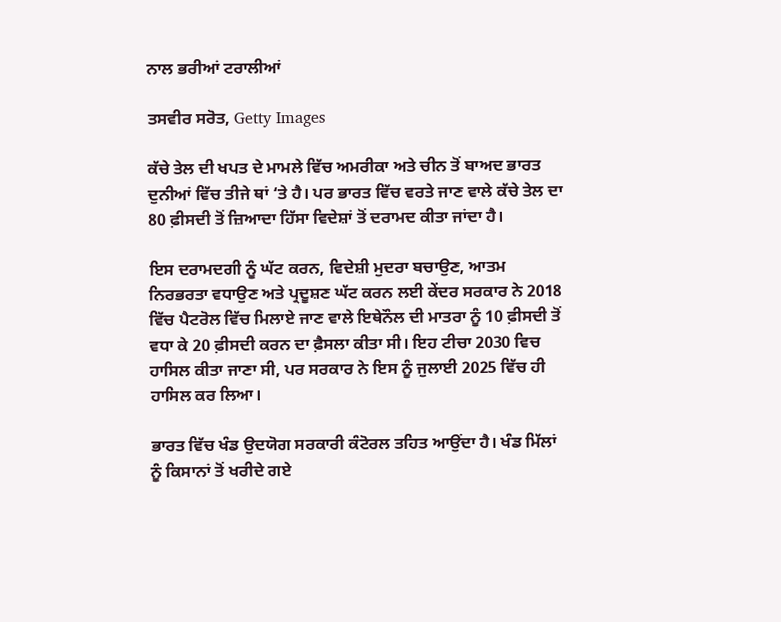ਨਾਲ ਭਰੀਆਂ ਟਰਾਲੀਆਂ

ਤਸਵੀਰ ਸਰੋਤ, Getty Images

ਕੱਚੇ ਤੇਲ ਦੀ ਖਪਤ ਦੇ ਮਾਮਲੇ ਵਿੱਚ ਅਮਰੀਕਾ ਅਤੇ ਚੀਨ ਤੋਂ ਬਾਅਦ ਭਾਰਤ ਦੁਨੀਆਂ ਵਿੱਚ ਤੀਜੇ ਥਾਂ ‘ਤੇ ਹੈ। ਪਰ ਭਾਰਤ ਵਿੱਚ ਵਰਤੇ ਜਾਣ ਵਾਲੇ ਕੱਚੇ ਤੇਲ ਦਾ 80 ਫ਼ੀਸਦੀ ਤੋਂ ਜ਼ਿਆਦਾ ਹਿੱਸਾ ਵਿਦੇਸ਼ਾਂ ਤੋਂ ਦਰਾਮਦ ਕੀਤਾ ਜਾਂਦਾ ਹੈ।

ਇਸ ਦਰਾਮਦਗੀ ਨੂੰ ਘੱਟ ਕਰਨ, ਵਿਦੇਸ਼ੀ ਮੁਦਰਾ ਬਚਾਉਣ, ਆਤਮ ਨਿਰਭਰਤਾ ਵਧਾਉਣ ਅਤੇ ਪ੍ਰਦੂਸ਼ਣ ਘੱਟ ਕਰਨ ਲਈ ਕੇਂਦਰ ਸਰਕਾਰ ਨੇ 2018 ਵਿੱਚ ਪੈਟਰੋਲ ਵਿੱਚ ਮਿਲਾਏ ਜਾਣ ਵਾਲੇ ਇਥੇਨੌਲ ਦੀ ਮਾਤਰਾ ਨੂੰ 10 ਫ਼ੀਸਦੀ ਤੋਂ ਵਧਾ ਕੇ 20 ਫ਼ੀਸਦੀ ਕਰਨ ਦਾ ਫ਼ੈਸਲਾ ਕੀਤਾ ਸੀ। ਇਹ ਟੀਚਾ 2030 ਵਿਚ ਹਾਸਿਲ ਕੀਤਾ ਜਾਣਾ ਸੀ, ਪਰ ਸਰਕਾਰ ਨੇ ਇਸ ਨੂੰ ਜੁਲਾਈ 2025 ਵਿੱਚ ਹੀ ਹਾਸਿਲ ਕਰ ਲਿਆ।

ਭਾਰਤ ਵਿੱਚ ਖੰਡ ਉਦਯੋਗ ਸਰਕਾਰੀ ਕੰਟੋਰਲ ਤਹਿਤ ਆਉਂਦਾ ਹੈ। ਖੰਡ ਮਿੱਲਾਂ ਨੂੰ ਕਿਸਾਨਾਂ ਤੋਂ ਖਰੀਦੇ ਗਏ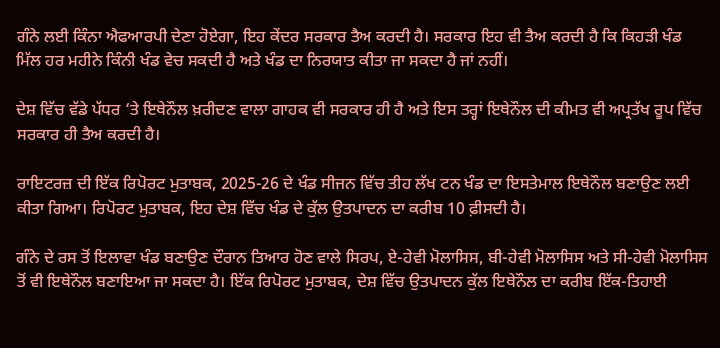ਗੰਨੇ ਲਈ ਕਿੰਨਾ ਐਫਆਰਪੀ ਦੇਣਾ ਹੋਏਗਾ, ਇਹ ਕੇਂਦਰ ਸਰਕਾਰ ਤੈਅ ਕਰਦੀ ਹੈ। ਸਰਕਾਰ ਇਹ ਵੀ ਤੈਅ ਕਰਦੀ ਹੈ ਕਿ ਕਿਹੜੀ ਖੰਡ ਮਿੱਲ ਹਰ ਮਹੀਨੇ ਕਿੰਨੀ ਖੰਡ ਵੇਚ ਸਕਦੀ ਹੈ ਅਤੇ ਖੰਡ ਦਾ ਨਿਰਯਾਤ ਕੀਤਾ ਜਾ ਸਕਦਾ ਹੈ ਜਾਂ ਨਹੀਂ।

ਦੇਸ਼ ਵਿੱਚ ਵੱਡੇ ਪੱਧਰ ‘ਤੇ ਇਥੇਨੌਲ ਖ਼ਰੀਦਣ ਵਾਲਾ ਗਾਹਕ ਵੀ ਸਰਕਾਰ ਹੀ ਹੈ ਅਤੇ ਇਸ ਤਰ੍ਹਾਂ ਇਥੇਨੌਲ ਦੀ ਕੀਮਤ ਵੀ ਅਪ੍ਰਤੱਖ ਰੂਪ ਵਿੱਚ ਸਰਕਾਰ ਹੀ ਤੈਅ ਕਰਦੀ ਹੈ।

ਰਾਇਟਰਜ਼ ਦੀ ਇੱਕ ਰਿਪੋਰਟ ਮੁਤਾਬਕ, 2025-26 ਦੇ ਖੰਡ ਸੀਜਨ ਵਿੱਚ ਤੀਹ ਲੱਖ ਟਨ ਖੰਡ ਦਾ ਇਸਤੇਮਾਲ ਇਥੇਨੌਲ ਬਣਾਉਣ ਲਈ ਕੀਤਾ ਗਿਆ। ਰਿਪੋਰਟ ਮੁਤਾਬਕ, ਇਹ ਦੇਸ਼ ਵਿੱਚ ਖੰਡ ਦੇ ਕੁੱਲ ਉਤਪਾਦਨ ਦਾ ਕਰੀਬ 10 ਫ਼ੀਸਦੀ ਹੈ।

ਗੰਨੇ ਦੇ ਰਸ ਤੋਂ ਇਲਾਵਾ ਖੰਡ ਬਣਾਉਣ ਦੌਰਾਨ ਤਿਆਰ ਹੋਣ ਵਾਲੇ ਸਿਰਪ, ਏ-ਹੇਵੀ ਮੋਲਾਸਿਸ, ਬੀ-ਹੇਵੀ ਮੋਲਾਸਿਸ ਅਤੇ ਸੀ-ਹੇਵੀ ਮੋਲਾਸਿਸ ਤੋਂ ਵੀ ਇਥੇਨੌਲ ਬਣਾਇਆ ਜਾ ਸਕਦਾ ਹੈ। ਇੱਕ ਰਿਪੋਰਟ ਮੁਤਾਬਕ, ਦੇਸ਼ ਵਿੱਚ ਉਤਪਾਦਨ ਕੁੱਲ ਇਥੇਨੌਲ ਦਾ ਕਰੀਬ ਇੱਕ-ਤਿਹਾਈ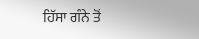ਹਿੱਸਾ ਗੰਨੇ ਤੋਂ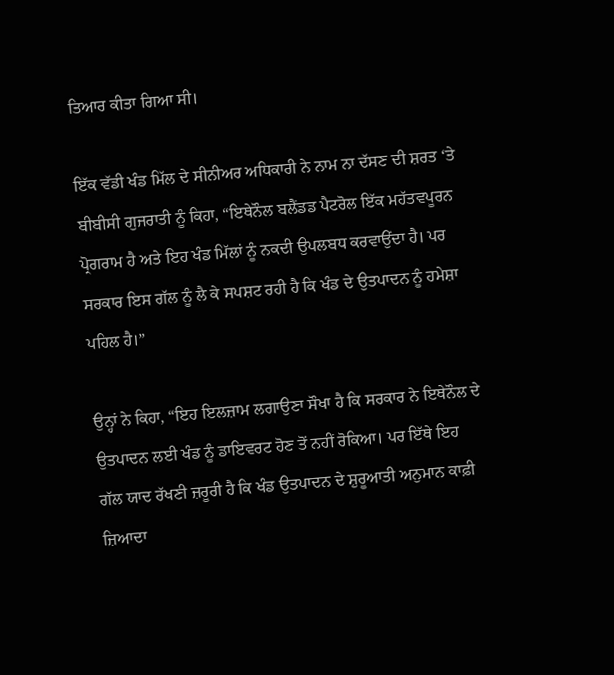ਤਿਆਰ ਕੀਤਾ ਗਿਆ ਸੀ।

ਇੱਕ ਵੱਡੀ ਖੰਡ ਮਿੱਲ ਦੇ ਸੀਨੀਅਰ ਅਧਿਕਾਰੀ ਨੇ ਨਾਮ ਨਾ ਦੱਸਣ ਦੀ ਸ਼ਰਤ ‘ਤੇ ਬੀਬੀਸੀ ਗੁਜਰਾਤੀ ਨੂੰ ਕਿਹਾ, “ਇਥੇਨੌਲ ਬਲੈਂਡਡ ਪੈਟਰੋਲ ਇੱਕ ਮਹੱਤਵਪੂਰਨ ਪ੍ਰੋਗਰਾਮ ਹੈ ਅਤੇ ਇਹ ਖੰਡ ਮਿੱਲਾਂ ਨੂੰ ਨਕਦੀ ਉਪਲਬਧ ਕਰਵਾਉਂਦਾ ਹੈ। ਪਰ ਸਰਕਾਰ ਇਸ ਗੱਲ ਨੂੰ ਲੈ ਕੇ ਸਪਸ਼ਟ ਰਹੀ ਹੈ ਕਿ ਖੰਡ ਦੇ ਉਤਪਾਦਨ ਨੂੰ ਹਮੇਸ਼ਾ ਪਹਿਲ ਹੈ।”

ਉਨ੍ਹਾਂ ਨੇ ਕਿਹਾ, “ਇਹ ਇਲਜ਼ਾਮ ਲਗਾਉਣਾ ਸੌਖਾ ਹੈ ਕਿ ਸਰਕਾਰ ਨੇ ਇਥੇਨੌਲ ਦੇ ਉਤਪਾਦਨ ਲਈ ਖੰਡ ਨੂੰ ਡਾਇਵਰਟ ਹੋਣ ਤੋਂ ਨਹੀਂ ਰੋਕਿਆ। ਪਰ ਇੱਥੇ ਇਹ ਗੱਲ ਯਾਦ ਰੱਖਣੀ ਜ਼ਰੂਰੀ ਹੈ ਕਿ ਖੰਡ ਉਤਪਾਦਨ ਦੇ ਸ਼ੁਰੂਆਤੀ ਅਨੁਮਾਨ ਕਾਫ਼ੀ ਜ਼ਿਆਦਾ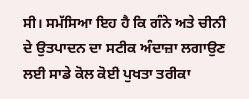ਸੀ। ਸਮੱਸਿਆ ਇਹ ਹੈ ਕਿ ਗੰਨੇ ਅਤੇ ਚੀਨੀ ਦੇ ਉਤਪਾਦਨ ਦਾ ਸਟੀਕ ਅੰਦਾਜ਼ਾ ਲਗਾਉਣ ਲਈ ਸਾਡੇ ਕੋਲ ਕੋਈ ਪੁਖਤਾ ਤਰੀਕਾ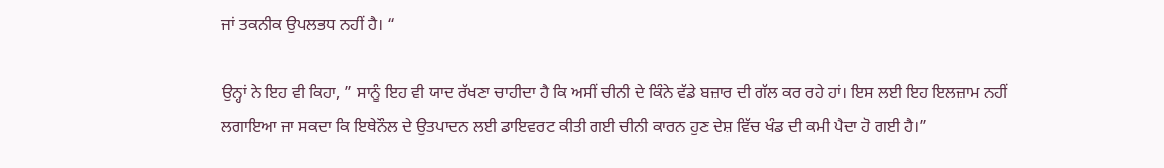ਜਾਂ ਤਕਨੀਕ ਉਪਲਭਧ ਨਹੀਂ ਹੈ। “

ਉਨ੍ਹਾਂ ਨੇ ਇਹ ਵੀ ਕਿਹਾ, ” ਸਾਨੂੰ ਇਹ ਵੀ ਯਾਦ ਰੱਖਣਾ ਚਾਹੀਦਾ ਹੈ ਕਿ ਅਸੀਂ ਚੀਨੀ ਦੇ ਕਿੰਨੇ ਵੱਡੇ ਬਜ਼ਾਰ ਦੀ ਗੱਲ ਕਰ ਰਹੇ ਹਾਂ। ਇਸ ਲਈ ਇਹ ਇਲਜ਼ਾਮ ਨਹੀਂ ਲਗਾਇਆ ਜਾ ਸਕਦਾ ਕਿ ਇਥੇਨੌਲ ਦੇ ਉਤਪਾਦਨ ਲਈ ਡਾਇਵਰਟ ਕੀਤੀ ਗਈ ਚੀਨੀ ਕਾਰਨ ਹੁਣ ਦੇਸ਼ ਵਿੱਚ ਖੰਡ ਦੀ ਕਮੀ ਪੈਦਾ ਹੋ ਗਈ ਹੈ।”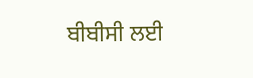ਬੀਬੀਸੀ ਲਈ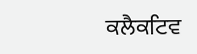ਕਲੈਕਟਿਵ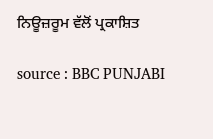ਨਿਊਜ਼ਰੂਮ ਵੱਲੋਂ ਪ੍ਰਕਾਸ਼ਿਤ

source : BBC PUNJABI